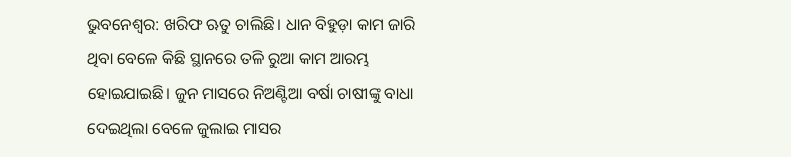ଭୁବନେଶ୍ବର: ଖରିଫ ଋତୁ ଚାଲିଛି। ଧାନ ବିହୁଡ଼ା କାମ ଜାରି ଥିବା ବେଳେ କିଛି ସ୍ଥାନରେ ତଳି ରୁଆ କାମ ଆରମ୍ଭ ହୋଇଯାଇଛି। ଜୁନ ମାସରେ ନିଅଣ୍ଟିଆ ବର୍ଷା ଚାଷୀଙ୍କୁ ବାଧା ଦେଇଥିଲା ବେଳେ ଜୁଲାଇ ମାସର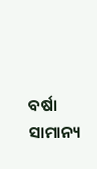ବର୍ଷା ସାମାନ୍ୟ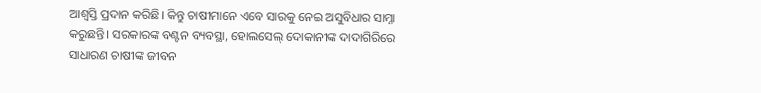ଆଶ୍ବସ୍ତି ପ୍ରଦାନ କରିଛି। କିନ୍ତୁ ଚାଷୀମାନେ ଏବେ ସାରକୁ ନେଇ ଅସୁବିଧାର ସାମ୍ନା କରୁଛନ୍ତି। ସରକାରଙ୍କ ବଣ୍ଟନ ବ୍ୟବସ୍ଥା, ହୋଲସେଲ୍ ଦୋକାନୀଙ୍କ ଦାଦାଗିରିରେ ସାଧାରଣ ଚାଷୀଙ୍କ ଜୀବନ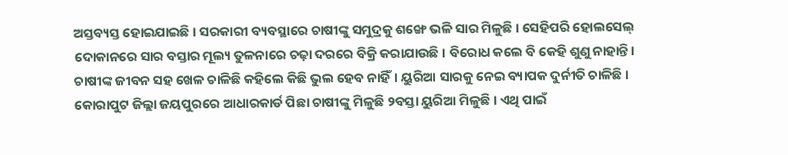ଅସ୍ତବ୍ୟସ୍ତ ହୋଇଯାଇଛି। ସରକାରୀ ବ୍ୟବସ୍ଥାରେ ଚାଷୀଙ୍କୁ ସମୁଦ୍ରକୁ ଶଙ୍ଖେ ଭଳି ସାର ମିଳୁଛି। ସେହିପରି ହୋଲସେଲ୍ ଦୋକାନରେ ସାର ବସ୍ତାର ମୂଲ୍ୟ ତୁଳନାରେ ଚଢ଼ା ଦରରେ ବିକ୍ରି କରାଯାଉଛି। ବିରୋଧ କଲେ ବି କେହି ଶୁଣୁ ନାହାନ୍ତି।
ଚାଷୀଙ୍କ ଜୀବନ ସହ ଖେଳ ଚାଳିଛି କହିଲେ କିଛି ଭୁଲ ହେବ ନାହିଁ। ୟୁରିଆ ସାରକୁ ନେଇ ବ୍ୟାପକ ଦୁର୍ନୀତି ଚାଳିଛି। କୋରାପୁଟ ଜିଲ୍ଲା ଜୟପୁରରେ ଆଧାରକାର୍ଡ ପିଛା ଚାଷୀଙ୍କୁ ମିଳୁଛି ୨ବସ୍ତା ୟୁରିଆ ମିଳୁଛି। ଏଥି ପାଇଁ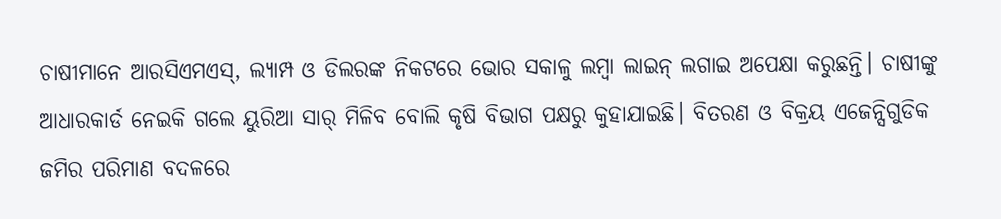ଚାଷୀମାନେ ଆରସିଏମଏସ୍, ଲ୍ୟାମ୍ପ ଓ ଡିଲରଙ୍କ ନିକଟରେ ଭୋର ସକାଳୁ ଲମ୍ବା ଲାଇନ୍ ଲଗାଇ ଅପେକ୍ଷା କରୁଛନ୍ତି। ଚାଷୀଙ୍କୁ ଆଧାରକାର୍ଡ ନେଇକି ଗଲେ ୟୁରିଆ ସାର୍ ମିଳିବ ବୋଲି କୃଷି ବିଭାଗ ପକ୍ଷରୁ କୁହାଯାଇଛି। ବିତରଣ ଓ ବିକ୍ରୟ ଏଜେନ୍ସିଗୁଡିକ ଜମିର ପରିମାଣ ବଦଳରେ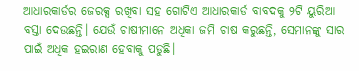ଆଧାରକାର୍ଡର ଜେରକ୍ସ ରଖିବା ସହ ଗୋଟିଏ ଆଧାରକାର୍ଡ ବାବଦକୁ ୨ଟି ୟୁରିଆ ବସ୍ତା ଦେଉଛନ୍ତି। ଯେଉଁ ଚାଷୀମାନେ ଅଧିକା ଜମି ଚାଷ କରୁଛନ୍ତି, ସେମାନଙ୍କୁ ସାର ପାଇଁ ଅଧିକ ହଇରାଣ ହେବାକୁ ପଡୁଛି।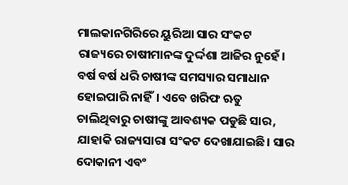ମାଲକାନଗିରିରେ ୟୁରିଆ ସାର ସଂକଟ
ରାଜ୍ୟରେ ଚାଷୀମାନଙ୍କ ଦୁର୍ଦ୍ଦଶା ଆଜିର ନୁହେଁ। ବର୍ଷ ବର୍ଷ ଧରି ଚାଷୀଙ୍କ ସମସ୍ୟାର ସମାଧାନ ହୋଇପାରି ନାହିଁ। ଏବେ ଖରିଫ ଋତୁ ଚାଲିଥିବାରୁ ଚାଷୀଙ୍କୁ ଆବଶ୍ୟକ ପଡୁଛି ସାର, ଯାହାକି ରାଜ୍ୟସାରା ସଂକଟ ଦେଖାଯାଇଛି। ସାର ଦୋକାନୀ ଏବଂ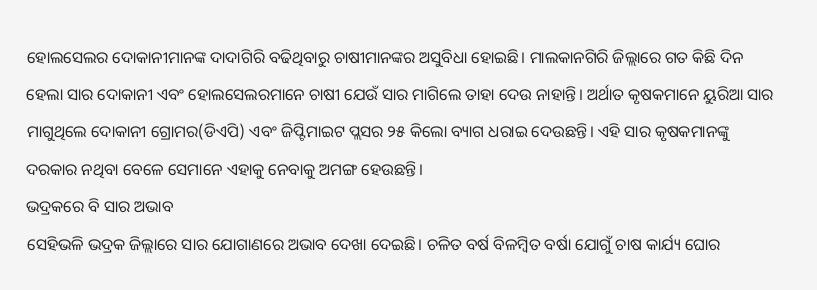ହୋଲସେଲର ଦୋକାନୀମାନଙ୍କ ଦାଦାଗିରି ବଢିଥିବାରୁ ଚାଷୀମାନଙ୍କର ଅସୁବିଧା ହୋଇଛି। ମାଲକାନଗିରି ଜିଲ୍ଲାରେ ଗତ କିଛି ଦିନ ହେଲା ସାର ଦୋକାନୀ ଏବଂ ହୋଲସେଲରମାନେ ଚାଷୀ ଯେଉଁ ସାର ମାଗିଲେ ତାହା ଦେଉ ନାହାନ୍ତି। ଅର୍ଥାତ କୃଷକମାନେ ୟୁରିଆ ସାର ମାଗୁଥିଲେ ଦୋକାନୀ ଗ୍ରୋମର(ଡିଏପି) ଏବଂ ଜିପ୍ଟିମାଇଟ ପ୍ଲସର ୨୫ କିଲୋ ବ୍ୟାଗ ଧରାଇ ଦେଉଛନ୍ତି। ଏହି ସାର କୃଷକମାନଙ୍କୁ ଦରକାର ନଥିବା ବେଳେ ସେମାନେ ଏହାକୁ ନେବାକୁ ଅମଙ୍ଗ ହେଉଛନ୍ତି।
ଭଦ୍ରକରେ ବି ସାର ଅଭାବ
ସେହିଭଳି ଭଦ୍ରକ ଜିଲ୍ଲାରେ ସାର ଯୋଗାଣରେ ଅଭାବ ଦେଖା ଦେଇଛି। ଚଳିତ ବର୍ଷ ବିଳମ୍ବିତ ବର୍ଷା ଯୋଗୁଁ ଚାଷ କାର୍ଯ୍ୟ ଘୋର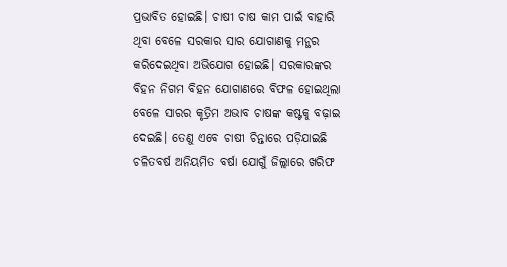ପ୍ରଭାବିତ ହୋଇଛି। ଚାଷୀ ଚାଷ କାମ ପାଇଁ ବାହାରି ଥିବା ବେଳେ ସରକାର ସାର ଯୋଗାଣକୁ ମନ୍ଥର କରିଦେଇଥିବା ଅଭିଯୋଗ ହୋଇଛି। ସରକାରଙ୍କର ବିହନ ନିଗମ ବିହନ ଯୋଗାଣରେ ବିଫଳ ହୋଇଥିଲା ବେଳେ ସାରର କୃତ୍ରିମ ଅଭାବ ଚାଷଙ୍କ କଷ୍ଟକୁ ବଢ଼ାଇ ଦେଇଛି। ତେଣୁ ଏବେ ଚାଷୀ ଚିନ୍ତାରେ ପଡ଼ିଯାଇଛି ଚଳିତବର୍ଷ ଅନିୟମିତ ବର୍ଷା ଯୋଗୁଁ ଜିଲ୍ଲାରେ ଖରିଫ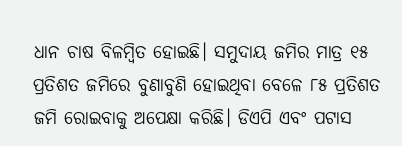ଧାନ ଚାଷ ବିଳମ୍ବିତ ହୋଇଛି। ସମୁଦାୟ ଜମିର ମାତ୍ର ୧୫ ପ୍ରତିଶତ ଜମିରେ ବୁଣାବୁଣି ହୋଇଥିବା ବେଳେ ୮୫ ପ୍ରତିଶତ ଜମି ରୋଇବାକୁ ଅପେକ୍ଷା କରିଛି। ଡିଏପି ଏବଂ ପଟାସ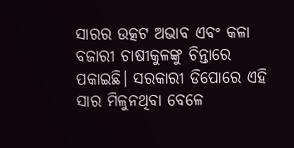ସାରର ଉତ୍କଟ ଅଭାବ ଏବଂ କଳା ବଜାରୀ ଚାଷୀକୁଳଙ୍କୁ ଚିନ୍ତାରେ ପକାଇଛି। ସରକାରୀ ଡିପୋରେ ଏହି ସାର ମିଳୁନଥିବା ବେଳେ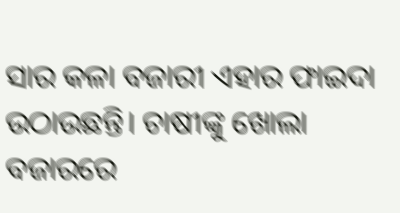ସାର କଳା ବଜାରୀ ଏହାର ଫାଇଦା ଉଠାଉଛନ୍ତି। ଚାଷୀଙ୍କୁ ଖୋଲା ବଜାରରେ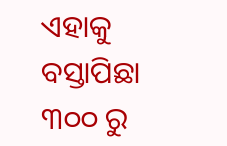ଏହାକୁ ବସ୍ତାପିଛା ୩୦୦ ରୁ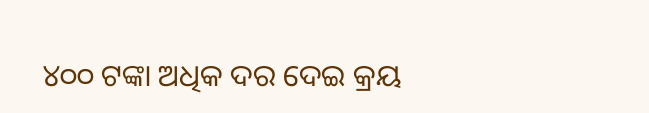୪୦୦ ଟଙ୍କା ଅଧିକ ଦର ଦେଇ କ୍ରୟ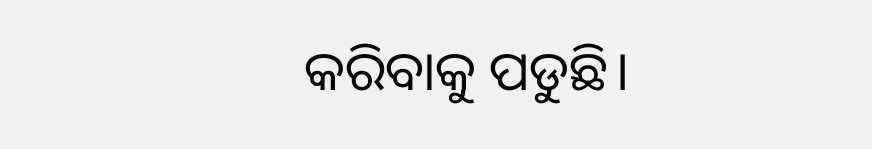କରିବାକୁ ପଡୁଛି।